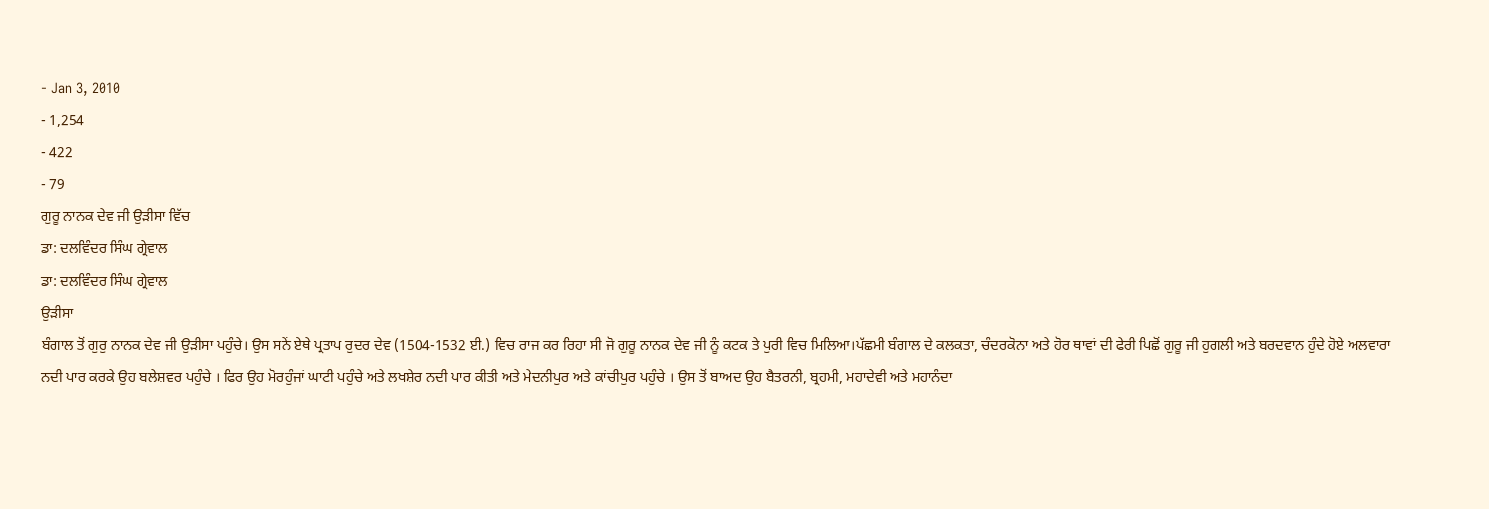- Jan 3, 2010
- 1,254
- 422
- 79
ਗੁਰੂ ਨਾਨਕ ਦੇਵ ਜੀ ਉੜੀਸਾ ਵਿੱਚ
ਡਾ: ਦਲਵਿੰਦਰ ਸਿੰਘ ਗ੍ਰੇਵਾਲ
ਡਾ: ਦਲਵਿੰਦਰ ਸਿੰਘ ਗ੍ਰੇਵਾਲ
ਉੜੀਸਾ
ਬੰਗਾਲ ਤੋਂ ਗੁਰੁ ਨਾਨਕ ਦੇਵ ਜੀ ਉੜੀਸਾ ਪਹੁੰਚੇ। ਉਸ ਸਨੇਂ ਏਥੇ ਪ੍ਰਤਾਪ ਰੁਦਰ ਦੇਵ (1504-1532 ਈ.) ਵਿਚ ਰਾਜ ਕਰ ਰਿਹਾ ਸੀ ਜੋ ਗੁਰੂ ਨਾਨਕ ਦੇਵ ਜੀ ਨੂੰ ਕਟਕ ਤੇ ਪੁਰੀ ਵਿਚ ਮਿਲਿਆ।ਪੱਛਮੀ ਬੰਗਾਲ ਦੇ ਕਲਕਤਾ, ਚੰਦਰਕੋਨਾ ਅਤੇ ਹੋਰ ਥਾਵਾਂ ਦੀ ਫੇਰੀ ਪਿਛੋਂ ਗੁਰੂ ਜੀ ਹੁਗਲੀ ਅਤੇ ਬਰਦਵਾਨ ਹੁੰਦੇ ਹੋਏ ਅਲਵਾਰਾ ਨਦੀ ਪਾਰ ਕਰਕੇ ਉਹ ਬਲੇਸ਼ਵਰ ਪਹੁੰਚੇ । ਫਿਰ ਉਹ ਮੋਰਹੁੰਜਾਂ ਘਾਟੀ ਪਹੁੰਚੇ ਅਤੇ ਲਖਸ਼ੇਰ ਨਦੀ ਪਾਰ ਕੀਤੀ ਅਤੇ ਮੇਦਨੀਪੁਰ ਅਤੇ ਕਾਂਚੀਪੁਰ ਪਹੁੰਚੇ । ਉਸ ਤੋਂ ਬਾਅਦ ਉਹ ਬੈਤਰਨੀ, ਬ੍ਰਹਮੀ, ਮਹਾਦੇਵੀ ਅਤੇ ਮਹਾਨੰਦਾ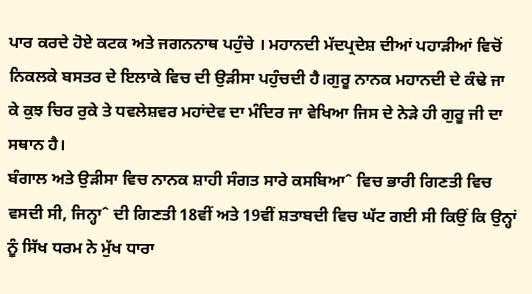ਪਾਰ ਕਰਦੇ ਹੋਏ ਕਟਕ ਅਤੇ ਜਗਨਨਾਥ ਪਹੁੰਚੇ । ਮਹਾਨਦੀ ਮੱਦਪ੍ਰਦੇਸ਼ ਦੀਆਂ ਪਹਾੜੀਆਂ ਵਿਚੋਂ ਨਿਕਲਕੇ ਬਸਤਰ ਦੇ ਇਲਾਕੇ ਵਿਚ ਦੀ ਉੜੀਸਾ ਪਹੁੰਚਦੀ ਹੈ।ਗੁਰੂ ਨਾਨਕ ਮਹਾਨਦੀ ਦੇ ਕੰਢੇ ਜਾ ਕੇ ਕੁਝ ਚਿਰ ਰੁਕੇ ਤੇ ਧਵਲੇਸ਼ਵਰ ਮਹਾਂਦੇਵ ਦਾ ਮੰਦਿਰ ਜਾ ਵੇਖਿਆ ਜਿਸ ਦੇ ਨੇੜੇ ਹੀ ਗੁਰੂ ਜੀ ਦਾ ਸਥਾਨ ਹੈ।
ਬੰਗਾਲ ਅਤੇ ਉੜੀਸਾ ਵਿਚ ਨਾਨਕ ਸ਼ਾਹੀ ਸੰਗਤ ਸਾਰੇ ਕਸਬਿਆˆ ਵਿਚ ਭਾਰੀ ਗਿਣਤੀ ਵਿਚ ਵਸਦੀ ਸੀ, ਜਿਨ੍ਹਾˆ ਦੀ ਗਿਣਤੀ 18ਵੀਂ ਅਤੇ 19ਵੀਂ ਸ਼ਤਾਬਦੀ ਵਿਚ ਘੱਟ ਗਈ ਸੀ ਕਿਉਂ ਕਿ ਉਨ੍ਹਾਂ ਨੂੰ ਸਿੱਖ ਧਰਮ ਨੇ ਮੁੱਖ ਧਾਰਾ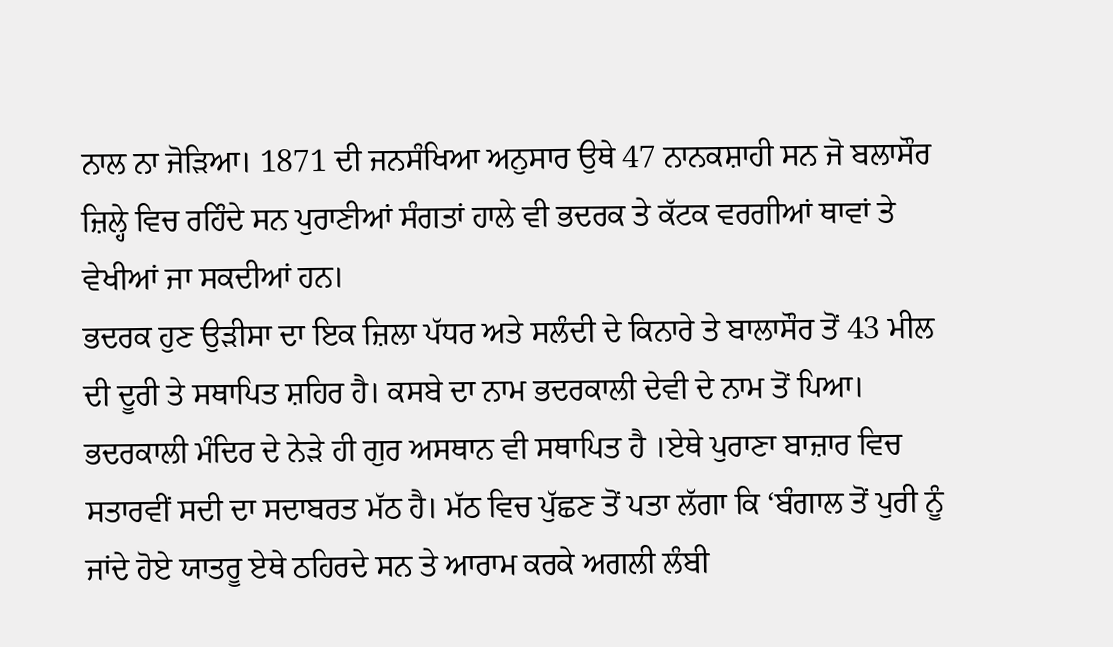ਨਾਲ ਨਾ ਜੋੜਿਆ। 1871 ਦੀ ਜਨਸੰਖਿਆ ਅਨੁਸਾਰ ਉਥੇ 47 ਨਾਨਕਸ਼ਾਹੀ ਸਨ ਜੋ ਬਲਾਸੌਰ ਜ਼ਿਲ੍ਹੇ ਵਿਚ ਰਹਿੰਦੇ ਸਨ ਪੁਰਾਣੀਆਂ ਸੰਗਤਾਂ ਹਾਲੇ ਵੀ ਭਦਰਕ ਤੇ ਕੱਟਕ ਵਰਗੀਆਂ ਥਾਵਾਂ ਤੇ ਵੇਖੀਆਂ ਜਾ ਸਕਦੀਆਂ ਹਨ।
ਭਦਰਕ ਹੁਣ ਉੜੀਸਾ ਦਾ ਇਕ ਜ਼ਿਲਾ ਪੱਧਰ ਅਤੇ ਸਲੰਦੀ ਦੇ ਕਿਨਾਰੇ ਤੇ ਬਾਲਾਸੌਰ ਤੋਂ 43 ਮੀਲ ਦੀ ਦੂਰੀ ਤੇ ਸਥਾਪਿਤ ਸ਼ਹਿਰ ਹੈ। ਕਸਬੇ ਦਾ ਨਾਮ ਭਦਰਕਾਲੀ ਦੇਵੀ ਦੇ ਨਾਮ ਤੋਂ ਪਿਆ। ਭਦਰਕਾਲੀ ਮੰਦਿਰ ਦੇ ਨੇੜੇ ਹੀ ਗੁਰ ਅਸਥਾਨ ਵੀ ਸਥਾਪਿਤ ਹੈ ।ਏਥੇ ਪੁਰਾਣਾ ਬਾਜ਼ਾਰ ਵਿਚ ਸਤਾਰਵੀਂ ਸਦੀ ਦਾ ਸਦਾਬਰਤ ਮੱਠ ਹੈ। ਮੱਠ ਵਿਚ ਪੁੱਛਣ ਤੋਂ ਪਤਾ ਲੱਗਾ ਕਿ ‘ਬੰਗਾਲ ਤੋਂ ਪੁਰੀ ਨੂੰ ਜਾਂਦੇ ਹੋਏ ਯਾਤਰੂ ਏਥੇ ਠਹਿਰਦੇ ਸਨ ਤੇ ਆਰਾਮ ਕਰਕੇ ਅਗਲੀ ਲੰਬੀ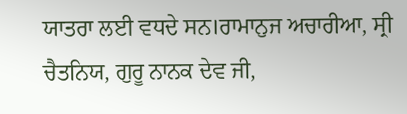ਯਾਤਰਾ ਲਈ ਵਧਦੇ ਸਨ।ਰਾਮਾਨੁਜ ਅਚਾਰੀਆ, ਸ੍ਰੀ ਚੈਤਨਿਯ, ਗੁਰੂ ਨਾਨਕ ਦੇਵ ਜੀ,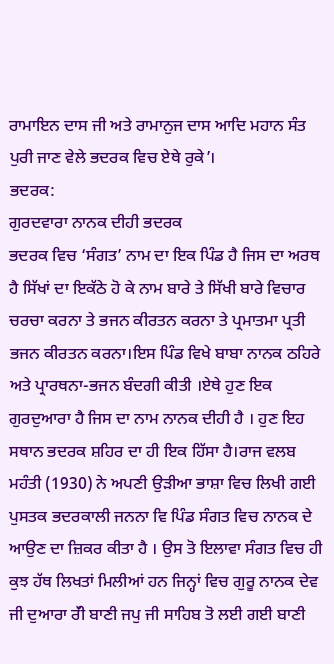ਰਾਮਾਇਨ ਦਾਸ ਜੀ ਅਤੇ ਰਾਮਾਨੁਜ ਦਾਸ ਆਦਿ ਮਹਾਨ ਸੰਤ ਪੁਰੀ ਜਾਣ ਵੇਲੇ ਭਦਰਕ ਵਿਚ ਏਥੇ ਰੁਕੇ’।
ਭਦਰਕ:
ਗੁਰਦਵਾਰਾ ਨਾਨਕ ਦੀਹੀ ਭਦਰਕ
ਭਦਰਕ ਵਿਚ ‘ਸੰਗਤ’ ਨਾਮ ਦਾ ਇਕ ਪਿੰਡ ਹੈ ਜਿਸ ਦਾ ਅਰਥ ਹੈ ਸਿੱਖਾਂ ਦਾ ਇਕੱਠੇ ਹੋ ਕੇ ਨਾਮ ਬਾਰੇ ਤੇ ਸਿੱਖੀ ਬਾਰੇ ਵਿਚਾਰ ਚਰਚਾ ਕਰਨਾ ਤੇ ਭਜਨ ਕੀਰਤਨ ਕਰਨਾ ਤੇ ਪ੍ਰਮਾਤਮਾ ਪ੍ਰਤੀ ਭਜਨ ਕੀਰਤਨ ਕਰਨਾ।ਇਸ ਪਿੰਡ ਵਿਖੇ ਬਾਬਾ ਨਾਨਕ ਠਹਿਰੇ ਅਤੇ ਪ੍ਰਾਰਥਨਾ-ਭਜਨ ਬੰਦਗੀ ਕੀਤੀ ।ਏਥੇ ਹੁਣ ਇਕ ਗੁਰਦੁਆਰਾ ਹੈ ਜਿਸ ਦਾ ਨਾਮ ਨਾਨਕ ਦੀਹੀ ਹੈ । ਹੁਣ ਇਹ ਸਥਾਨ ਭਦਰਕ ਸ਼ਹਿਰ ਦਾ ਹੀ ਇਕ ਹਿੱਸਾ ਹੈ।ਰਾਜ ਵਲਬ ਮਹੰਤੀ (1930) ਨੇ ਅਪਣੀ ਉੜੀਆ ਭਾਸ਼ਾ ਵਿਚ ਲਿਖੀ ਗਈ ਪੁਸਤਕ ਭਦਰਕਾਲੀ ਜਨਨਾ ਵਿ ਪਿੰਡ ਸੰਗਤ ਵਿਚ ਨਾਨਕ ਦੇ ਆਉਣ ਦਾ ਜ਼ਿਕਰ ਕੀਤਾ ਹੈ । ਉਸ ਤੋ ਇਲਾਵਾ ਸੰਗਤ ਵਿਚ ਹੀ ਕੁਝ ਹੱਥ ਲਿਖਤਾਂ ਮਿਲੀਆਂ ਹਨ ਜਿਨ੍ਹਾਂ ਵਿਚ ਗੁਰੂ ਨਾਨਕ ਦੇਵ ਜੀ ਦੁਆਰਾ ਰੱੀ ਬਾਣੀ ਜਪੁ ਜੀ ਸਾਹਿਬ ਤੋ ਲਈ ਗਈ ਬਾਣੀ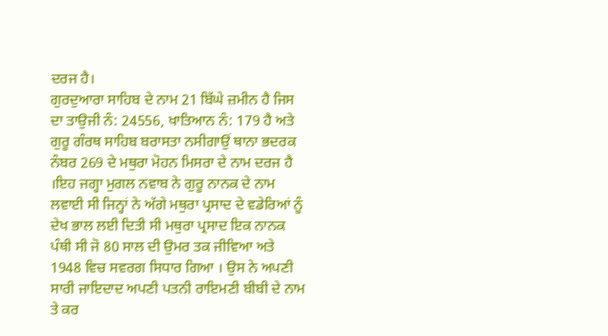ਦਰਜ ਹੈ।
ਗੁਰਦੁਆਰਾ ਸਾਹਿਬ ਦੇ ਨਾਮ 21 ਬਿੱਘੇ ਜ਼ਮੀਨ ਹੈ ਜਿਸ ਦਾ ਤਾਉਜੀ ਨੰ: 24556, ਖਾਤਿਆਨ ਨੰ: 179 ਹੈ ਅਤੇ ਗੁਰੂ ਗੰਰਥ ਸਾਹਿਬ ਬਰਾਸਤਾ ਨਸੀਗਾਉਂ ਥਾਨਾ ਭਦਰਕ ਨੰਬਰ 269 ਦੇ ਮਥੁਰਾ ਮੋਹਨ ਮਿਸਰਾ ਦੇ ਨਾਮ ਦਰਜ ਹੈ ।ਇਹ ਜਗ੍ਹਾ ਮੁਗਲ ਨਵਾਬ ਨੇ ਗੁਰੂ ਨਾਨਕ ਦੇ ਨਾਮ ਲਵਾਈ ਸੀ ਜਿਨ੍ਹਾਂ ਨੇ ਅੱਗੇ ਮਥੁਰਾ ਪ੍ਰਸਾਦ ਦੇ ਵਡੇਰਿਆਂ ਨੂੰ ਦੇਖ ਭਾਲ ਲਈ ਦਿਤੀ ਸੀ ਮਥੁਰਾ ਪ੍ਰਸਾਦ ਇਕ ਨਾਨਕ ਪੰਥੀ ਸੀ ਜੋ 80 ਸਾਲ ਦੀ ਉਮਰ ਤਕ ਜੀਵਿਆ ਅਤੇ 1948 ਵਿਚ ਸਵਰਗ ਸਿਧਾਰ ਗਿਆ । ਉਸ ਨੇ ਅਪਣੀ ਸਾਰੀ ਜਾਇਦਾਦ ਅਪਣੀ ਪਤਨੀ ਰਾਇਮਣੀ ਬੀਬੀ ਦੇ ਨਾਮ ਤੇ ਕਰ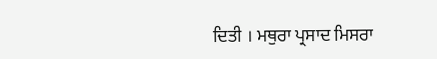ਦਿਤੀ । ਮਥੁਰਾ ਪ੍ਰਸਾਦ ਮਿਸਰਾ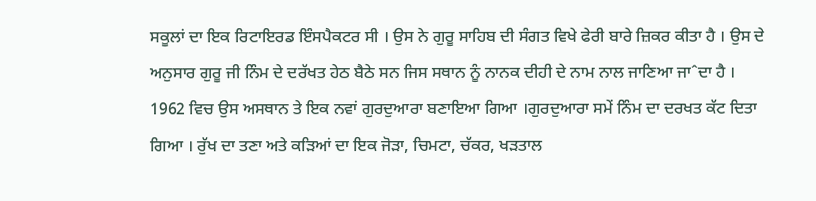ਸਕੂਲਾਂ ਦਾ ਇਕ ਰਿਟਾਇਰਡ ਇੰਸਪੈਕਟਰ ਸੀ । ਉਸ ਨੇ ਗੁਰੂ ਸਾਹਿਬ ਦੀ ਸੰਗਤ ਵਿਖੇ ਫੇਰੀ ਬਾਰੇ ਜ਼ਿਕਰ ਕੀਤਾ ਹੈ । ਉਸ ਦੇ ਅਨੁਸਾਰ ਗੁਰੂ ਜੀ ਨਿੰਮ ਦੇ ਦਰੱਖਤ ਹੇਠ ਬੈਠੇ ਸਨ ਜਿਸ ਸਥਾਨ ਨੂੰ ਨਾਨਕ ਦੀਹੀ ਦੇ ਨਾਮ ਨਾਲ ਜਾਣਿਆ ਜਾˆਦਾ ਹੈ । 1962 ਵਿਚ ਉਸ ਅਸਥਾਨ ਤੇ ਇਕ ਨਵਾਂ ਗੁਰਦੁਆਰਾ ਬਣਾਇਆ ਗਿਆ ।ਗੁਰਦੁਆਰਾ ਸਮੇਂ ਨਿੰਮ ਦਾ ਦਰਖਤ ਕੱਟ ਦਿਤਾ ਗਿਆ । ਰੁੱਖ ਦਾ ਤਣਾ ਅਤੇ ਕੜਿਆਂ ਦਾ ਇਕ ਜੋੜਾ, ਚਿਮਟਾ, ਚੱਕਰ, ਖੜਤਾਲ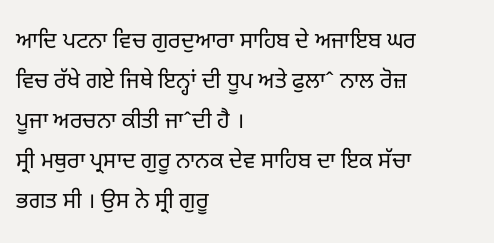ਆਦਿ ਪਟਨਾ ਵਿਚ ਗੁਰਦੁਆਰਾ ਸਾਹਿਬ ਦੇ ਅਜਾਇਬ ਘਰ ਵਿਚ ਰੱਖੇ ਗਏ ਜਿਥੇ ਇਨ੍ਹਾਂ ਦੀ ਧੂਪ ਅਤੇ ਫੁਲਾˆ ਨਾਲ ਰੋਜ਼ ਪੂਜਾ ਅਰਚਨਾ ਕੀਤੀ ਜਾˆਦੀ ਹੈ ।
ਸ੍ਰੀ ਮਥੁਰਾ ਪ੍ਰਸਾਦ ਗੁਰੂ ਨਾਨਕ ਦੇਵ ਸਾਹਿਬ ਦਾ ਇਕ ਸੱਚਾ ਭਗਤ ਸੀ । ਉਸ ਨੇ ਸ੍ਰੀ ਗੁਰੂ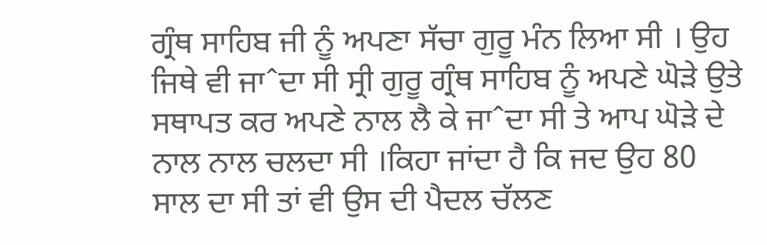ਗ੍ਰੰਥ ਸਾਹਿਬ ਜੀ ਨੂੰ ਅਪਣਾ ਸੱਚਾ ਗੁਰੂ ਮੰਨ ਲਿਆ ਸੀ । ਉਹ ਜਿਥੇ ਵੀ ਜਾˆਦਾ ਸੀ ਸ੍ਰੀ ਗੁਰੂ ਗ੍ਰੰਥ ਸਾਹਿਬ ਨੂੰ ਅਪਣੇ ਘੋੜੇ ਉਤੇ ਸਥਾਪਤ ਕਰ ਅਪਣੇ ਨਾਲ ਲੈ ਕੇ ਜਾˆਦਾ ਸੀ ਤੇ ਆਪ ਘੋੜੇ ਦੇ ਨਾਲ ਨਾਲ ਚਲਦਾ ਸੀ ।ਕਿਹਾ ਜਾਂਦਾ ਹੈ ਕਿ ਜਦ ਉਹ 80 ਸਾਲ ਦਾ ਸੀ ਤਾਂ ਵੀ ਉਸ ਦੀ ਪੈਦਲ ਚੱਲਣ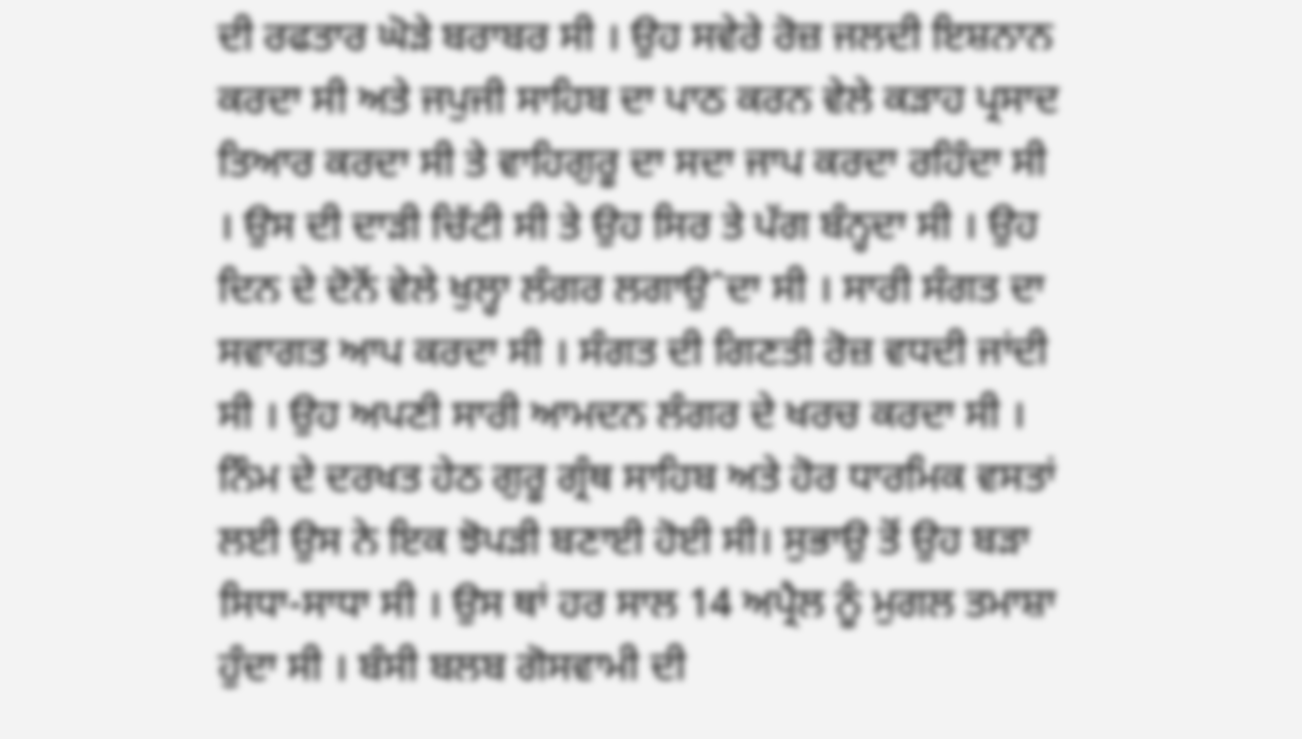ਦੀ ਰਫਤਾਰ ਘੋੜੇ ਬਰਾਬਰ ਸੀ । ਉਹ ਸਵੇਰੇ ਰੋਜ਼ ਜਲਦੀ ਇਸ਼ਨਾਨ ਕਰਦਾ ਸੀ ਅਤੇ ਜਪੁਜੀ ਸਾਹਿਬ ਦਾ ਪਾਠ ਕਰਨ ਵੇਲੇ ਕੜਾਹ ਪ੍ਰਸਾਦ ਤਿਆਰ ਕਰਦਾ ਸੀ ਤੇ ਵਾਹਿਗੁਰੂ ਦਾ ਸਦਾ ਜਾਪ ਕਰਦਾ ਰਹਿੰਦਾ ਸੀ । ਉਸ ਦੀ ਦਾੜੀ ਚਿੱਟੀ ਸੀ ਤੇ ਉਹ ਸਿਰ ਤੇ ਪੱਗ ਬੰਨ੍ਹਦਾ ਸੀ । ਉਹ ਦਿਨ ਦੇ ਦੋਨੋਂ ਵੇਲੇ ਖੁਲ੍ਹਾ ਲੰਗਰ ਲਗਾਉˆਦਾ ਸੀ । ਸਾਰੀ ਸੰਗਤ ਦਾ ਸਵਾਗਤ ਆਪ ਕਰਦਾ ਸੀ । ਸੰਗਤ ਦੀ ਗਿਣਤੀ ਰੋਜ਼ ਵਧਦੀ ਜਾਂਦੀ ਸੀ । ਉਹ ਅਪਣੀ ਸਾਰੀ ਆਮਦਨ ਲੰਗਰ ਦੇ ਖਰਚ ਕਰਦਾ ਸੀ । ਨਿੰਮ ਦੇ ਦਰਖਤ ਹੇਠ ਗੁਰੂ ਗ੍ਰੰਥ ਸਾਹਿਬ ਅਤੇ ਹੋਰ ਧਾਰਮਿਕ ਵਸਤਾਂ ਲਈ ਉਸ ਨੇ ਇਕ ਝੋਪੜੀ ਬਣਾਈ ਹੋਈ ਸੀ। ਸੁਭਾਉ ਤੋਂ ਉਹ ਬੜਾ ਸਿਧਾ-ਸਾਧਾ ਸੀ । ਉਸ ਥਾਂ ਹਰ ਸਾਲ 14 ਅਪ੍ਰੈਲ ਨੂੰ ਮੁਗਲ ਤਮਾਸ਼ਾ ਹੁੰਦਾ ਸੀ । ਬੰਸੀ ਬਲਬ ਗੋਸਵਾਮੀ ਦੀ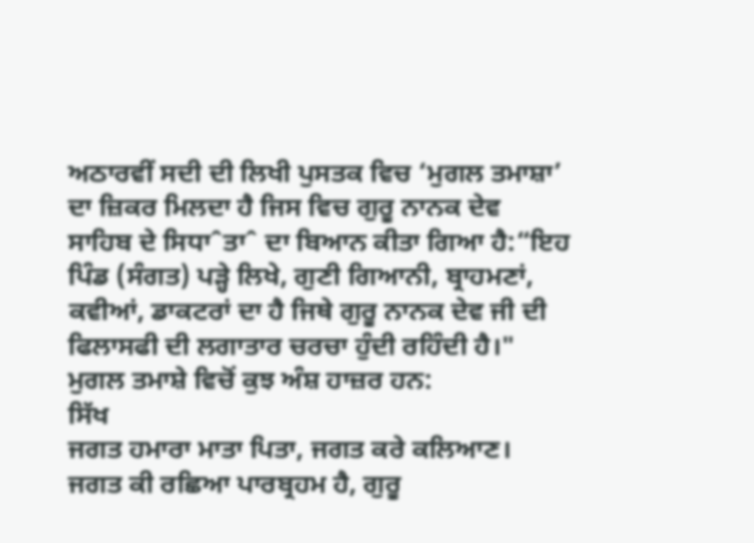ਅਠਾਰਵੀਂ ਸਦੀ ਦੀ ਲਿਖੀ ਪੁਸਤਕ ਵਿਚ ‘ਮੁਗਲ ਤਮਾਸ਼ਾ’ ਦਾ ਜ਼ਿਕਰ ਮਿਲਦਾ ਹੈ ਜਿਸ ਵਿਚ ਗੁਰੂ ਨਾਨਕ ਦੇਵ ਸਾਹਿਬ ਦੇ ਸਿਧਾˆਤਾˆ ਦਾ ਬਿਆਨ ਕੀਤਾ ਗਿਆ ਹੈ:“ਇਹ ਪਿੰਡ (ਸੰਗਤ) ਪੜ੍ਹੇ ਲਿਖੇ, ਗੁਣੀ ਗਿਆਨੀ, ਬ੍ਰਾਹਮਣਾਂ, ਕਵੀਆਂ, ਡਾਕਟਰਾਂ ਦਾ ਹੈ ਜਿਥੇ ਗੁਰੂ ਨਾਨਕ ਦੇਵ ਜੀ ਦੀ ਫਿਲਾਸਫੀ ਦੀ ਲਗਾਤਾਰ ਚਰਚਾ ਹੁੰਦੀ ਰਹਿੰਦੀ ਹੈ।" ਮੁਗਲ ਤਮਾਸ਼ੇ ਵਿਚੋਂ ਕੁਝ ਅੰਸ਼ ਹਾਜ਼ਰ ਹਨ:
ਸਿੱਖ
ਜਗਤ ਹਮਾਰਾ ਮਾਤਾ ਪਿਤਾ, ਜਗਤ ਕਰੇ ਕਲਿਆਣ।
ਜਗਤ ਕੀ ਰਛਿਆ ਪਾਰਬ੍ਰਹਮ ਹੈ, ਗੁਰੂ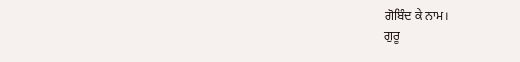ਗੋਬਿੰਦ ਕੇ ਨਾਮ।
ਗੁਰੂ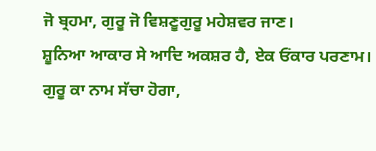ਜੋ ਬ੍ਰਹਮਾ, ਗੁਰੂ ਜੋ ਵਿਸ਼ਣੂਗੁਰੂ ਮਹੇਸ਼ਵਰ ਜਾਣ।
ਸ਼ੂਨਿਆ ਆਕਾਰ ਸੇ ਆਦਿ ਅਕਸ਼ਰ ਹੈ, ਏਕ ਓਂਕਾਰ ਪਰਣਾਮ।
ਗੁਰੂ ਕਾ ਨਾਮ ਸੱਚਾ ਹੋਗਾ,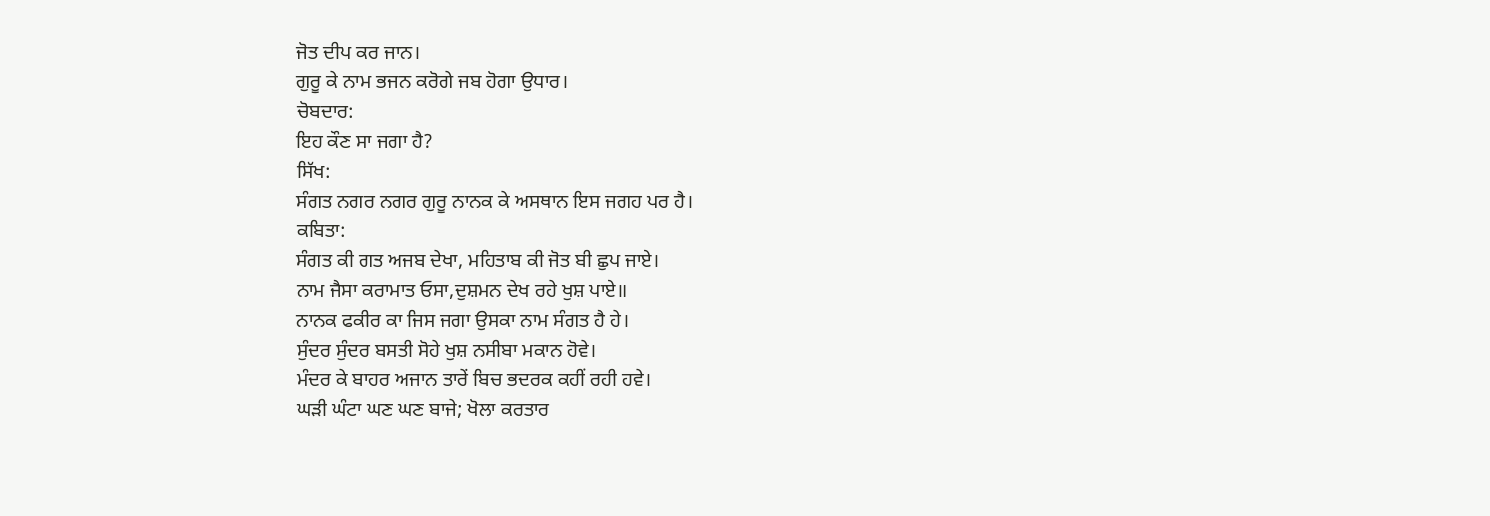ਜੋਤ ਦੀਪ ਕਰ ਜਾਨ।
ਗੁਰੂ ਕੇ ਨਾਮ ਭਜਨ ਕਰੋਗੇ ਜਬ ਹੋਗਾ ਉਧਾਰ।
ਚੋਬਦਾਰ:
ਇਹ ਕੌਣ ਸਾ ਜਗਾ ਹੈ?
ਸਿੱਖ:
ਸੰਗਤ ਨਗਰ ਨਗਰ ਗੁਰੂ ਨਾਨਕ ਕੇ ਅਸਥਾਨ ਇਸ ਜਗਹ ਪਰ ਹੈ।
ਕਬਿਤਾ:
ਸੰਗਤ ਕੀ ਗਤ ਅਜਬ ਦੇਖਾ, ਮਹਿਤਾਬ ਕੀ ਜੋਤ ਬੀ ਛੁਪ ਜਾਏ।
ਨਾਮ ਜੈਸਾ ਕਰਾਮਾਤ ਓਸਾ,ਦੁਸ਼ਮਨ ਦੇਖ ਰਹੇ ਖੁਸ਼ ਪਾਏ॥
ਨਾਨਕ ਫਕੀਰ ਕਾ ਜਿਸ ਜਗਾ ਉਸਕਾ ਨਾਮ ਸੰਗਤ ਹੈ ਹੇ।
ਸੁੰਦਰ ਸੁੰਦਰ ਬਸਤੀ ਸੋਹੇ ਖੁਸ਼ ਨਸੀਬਾ ਮਕਾਨ ਹੋਵੇ।
ਮੰਦਰ ਕੇ ਬਾਹਰ ਅਜਾਨ ਤਾਰੇਂ ਬਿਚ ਭਦਰਕ ਕਹੀਂ ਰਹੀ ਹਵੇ।
ਘੜੀ ਘੰਟਾ ਘਣ ਘਣ ਬਾਜੇ; ਖੋਲਾ ਕਰਤਾਰ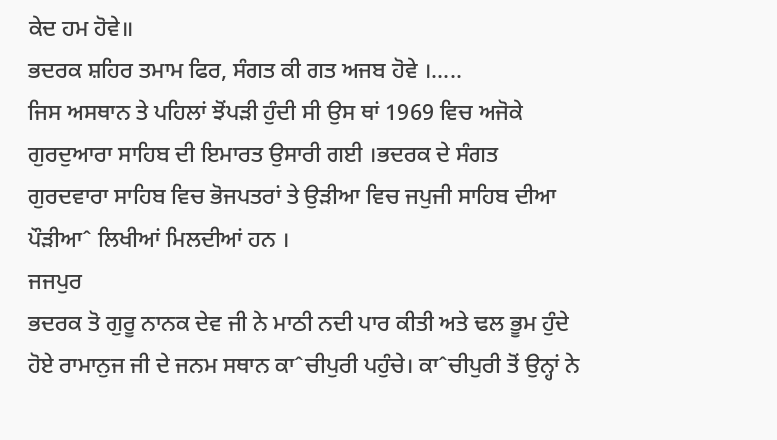ਕੇਦ ਹਮ ਹੋਵੇ॥
ਭਦਰਕ ਸ਼ਹਿਰ ਤਮਾਮ ਫਿਰ, ਸੰਗਤ ਕੀ ਗਤ ਅਜਬ ਹੋਵੇ ।…..
ਜਿਸ ਅਸਥਾਨ ਤੇ ਪਹਿਲਾਂ ਝੋਂਪੜੀ ਹੁੰਦੀ ਸੀ ਉਸ ਥਾਂ 1969 ਵਿਚ ਅਜੋਕੇ ਗੁਰਦੁਆਰਾ ਸਾਹਿਬ ਦੀ ਇਮਾਰਤ ਉਸਾਰੀ ਗਈ ।ਭਦਰਕ ਦੇ ਸੰਗਤ ਗੁਰਦਵਾਰਾ ਸਾਹਿਬ ਵਿਚ ਭੋਜਪਤਰਾਂ ਤੇ ਉੜੀਆ ਵਿਚ ਜਪੁਜੀ ਸਾਹਿਬ ਦੀਆ ਪੌੜੀਆˆ ਲਿਖੀਆਂ ਮਿਲਦੀਆਂ ਹਨ ।
ਜਜਪੁਰ
ਭਦਰਕ ਤੋ ਗੁਰੂ ਨਾਨਕ ਦੇਵ ਜੀ ਨੇ ਮਾਠੀ ਨਦੀ ਪਾਰ ਕੀਤੀ ਅਤੇ ਢਲ ਭੂਮ ਹੁੰਦੇ ਹੋਏ ਰਾਮਾਨੁਜ ਜੀ ਦੇ ਜਨਮ ਸਥਾਨ ਕਾˆਚੀਪੁਰੀ ਪਹੁੰਚੇ। ਕਾˆਚੀਪੁਰੀ ਤੋਂ ਉਨ੍ਹਾਂ ਨੇ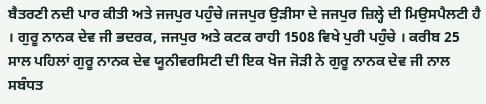ਬੈਤਰਣੀ ਨਦੀ ਪਾਰ ਕੀਤੀ ਅਤੇ ਜਜਪੁਰ ਪਹੁੰਚੇ।ਜਜਪੁਰ ਉੜੀਸਾ ਦੇ ਜਜਪੁਰ ਜ਼ਿਲ੍ਹੇ ਦੀ ਮਿਉਸਪੈਲਟੀ ਹੈ । ਗੁਰੂ ਨਾਨਕ ਦੇਵ ਜੀ ਭਦਰਕ, ਜਜਪੁਰ ਅਤੇ ਕਟਕ ਰਾਹੀ 1508 ਵਿਖੇ ਪੁਰੀ ਪਹੁੰਚੇ । ਕਰੀਬ 25 ਸਾਲ ਪਹਿਲਾਂ ਗੁਰੂ ਨਾਨਕ ਦੇਵ ਯੂਨੀਵਰਸਿਟੀ ਦੀ ਇਕ ਖੋਜ ਜੋੜੀ ਨੇ ਗੁਰੂ ਨਾਨਕ ਦੇਵ ਜੀ ਨਾਲ ਸਬੰਧਤ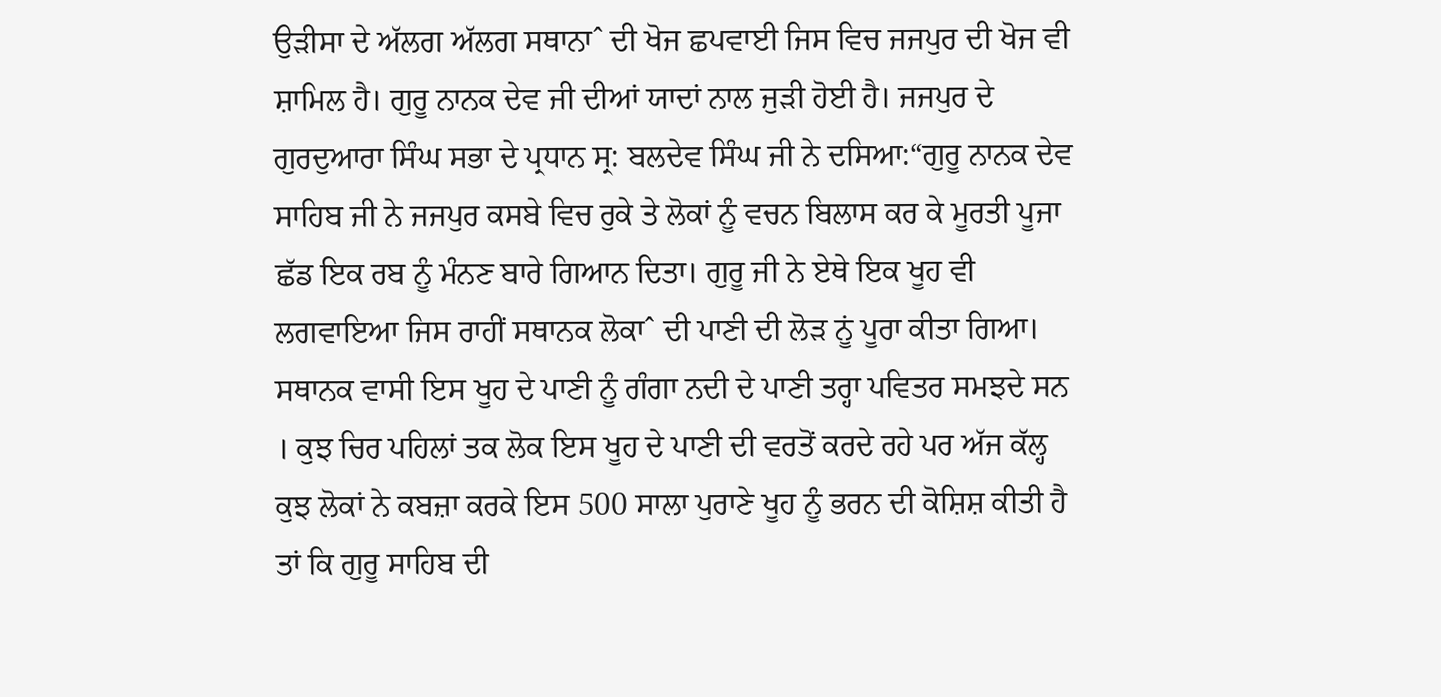ਉੜੀਸਾ ਦੇ ਅੱਲਗ ਅੱਲਗ ਸਥਾਨਾˆ ਦੀ ਖੋਜ ਛਪਵਾਈ ਜਿਸ ਵਿਚ ਜਜਪੁਰ ਦੀ ਖੋਜ ਵੀ ਸ਼ਾਮਿਲ ਹੈ। ਗੁਰੂ ਨਾਨਕ ਦੇਵ ਜੀ ਦੀਆਂ ਯਾਦਾਂ ਨਾਲ ਜੁੜੀ ਹੋਈ ਹੈ। ਜਜਪੁਰ ਦੇ ਗੁਰਦੁਆਰਾ ਸਿੰਘ ਸਭਾ ਦੇ ਪ੍ਰਧਾਨ ਸ੍ਰ: ਬਲਦੇਵ ਸਿੰਘ ਜੀ ਨੇ ਦਸਿਆ:“ਗੁਰੂ ਨਾਨਕ ਦੇਵ ਸਾਹਿਬ ਜੀ ਨੇ ਜਜਪੁਰ ਕਸਬੇ ਵਿਚ ਰੁਕੇ ਤੇ ਲੋਕਾਂ ਨੂੰ ਵਚਨ ਬਿਲਾਸ ਕਰ ਕੇ ਮੂਰਤੀ ਪੂਜਾ ਛੱਡ ਇਕ ਰਬ ਨੂੰ ਮੰਨਣ ਬਾਰੇ ਗਿਆਨ ਦਿਤਾ। ਗੁਰੂ ਜੀ ਨੇ ਏਥੇ ਇਕ ਖੂਹ ਵੀ ਲਗਵਾਇਆ ਜਿਸ ਰਾਹੀਂ ਸਥਾਨਕ ਲੋਕਾˆ ਦੀ ਪਾਣੀ ਦੀ ਲੋੜ ਨੂਂ ਪੂਰਾ ਕੀਤਾ ਗਿਆ। ਸਥਾਨਕ ਵਾਸੀ ਇਸ ਖੂਹ ਦੇ ਪਾਣੀ ਨੂੰ ਗੰਗਾ ਨਦੀ ਦੇ ਪਾਣੀ ਤਰ੍ਹਾ ਪਵਿਤਰ ਸਮਝਦੇ ਸਨ । ਕੁਝ ਚਿਰ ਪਹਿਲਾਂ ਤਕ ਲੋਕ ਇਸ ਖੂਹ ਦੇ ਪਾਣੀ ਦੀ ਵਰਤੋਂ ਕਰਦੇ ਰਹੇ ਪਰ ਅੱਜ ਕੱਲ੍ਹ ਕੁਝ ਲੋਕਾਂ ਨੇ ਕਬਜ਼ਾ ਕਰਕੇ ਇਸ 500 ਸਾਲਾ ਪੁਰਾਣੇ ਖੂਹ ਨੂੰ ਭਰਨ ਦੀ ਕੋਸ਼ਿਸ਼ ਕੀਤੀ ਹੈ ਤਾਂ ਕਿ ਗੁਰੂ ਸਾਹਿਬ ਦੀ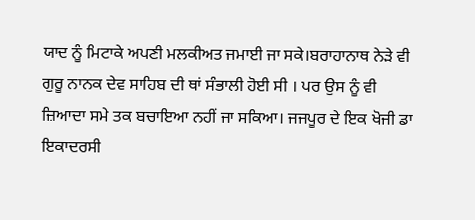ਯਾਦ ਨੂੰ ਮਿਟਾਕੇ ਅਪਣੀ ਮਲਕੀਅਤ ਜਮਾਈ ਜਾ ਸਕੇ।ਬਰਾਹਾਨਾਥ ਨੇੜੇ ਵੀ ਗੁਰੂ ਨਾਨਕ ਦੇਵ ਸਾਹਿਬ ਦੀ ਥਾਂ ਸੰਭਾਲੀ ਹੋਈ ਸੀ । ਪਰ ਉਸ ਨੂੰ ਵੀ ਜ਼ਿਆਦਾ ਸਮੇ ਤਕ ਬਚਾਇਆ ਨਹੀਂ ਜਾ ਸਕਿਆ। ਜਜਪੂਰ ਦੇ ਇਕ ਖੋਜੀ ਡਾ ਇਕਾਦਰਸੀ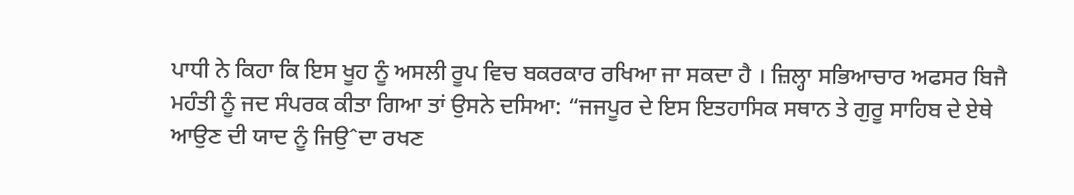ਪਾਧੀ ਨੇ ਕਿਹਾ ਕਿ ਇਸ ਖੂਹ ਨੂੰ ਅਸਲੀ ਰੂਪ ਵਿਚ ਬਕਰਕਾਰ ਰਖਿਆ ਜਾ ਸਕਦਾ ਹੈ । ਜ਼ਿਲ੍ਹਾ ਸਭਿਆਚਾਰ ਅਫਸਰ ਬਿਜੈ ਮਹੰਤੀ ਨੂੰ ਜਦ ਸੰਪਰਕ ਕੀਤਾ ਗਿਆ ਤਾਂ ਉਸਨੇ ਦਸਿਆ: “ਜਜਪੂਰ ਦੇ ਇਸ ਇਤਹਾਸਿਕ ਸਥਾਨ ਤੇ ਗੁਰੂ ਸਾਹਿਬ ਦੇ ਏਥੇ ਆਉਣ ਦੀ ਯਾਦ ਨੂੰ ਜਿਉˆਦਾ ਰਖਣ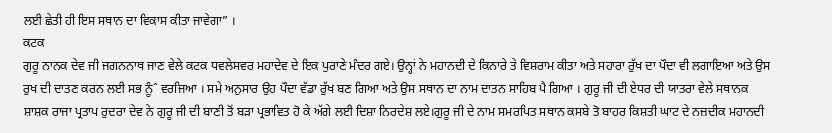ਲਈ ਛੇਤੀ ਹੀ ਇਸ ਸਥਾਨ ਦਾ ਵਿਕਾਸ ਕੀਤਾ ਜਾਵੇਗਾ” ।
ਕਟਕ
ਗੁਰੂ ਨਾਨਕ ਦੇਵ ਜੀ ਜਗਨਨਾਥ ਜਾਣ ਵੇਲੇ ਕਟਕ ਧਵਲੇਸਵਰ ਮਹਾਦੇਵ ਦੇ ਇਕ ਪੁਰਾਣੇ ਮੰਦਰ ਗਏ। ਉਨ੍ਹਾਂ ਨੇ ਮਹਾਨਦੀ ਦੇ ਕਿਨਾਰੇ ਤੇ ਵਿਸ਼ਰਾਮ ਕੀਤਾ ਅਤੇ ਸਹਾਰਾ ਰੁੱਖ ਦਾ ਪੌਦਾ ਵੀ ਲਗਾਇਆ ਅਤੇ ਉਸ ਰੁਖ ਦੀ ਦਾਤਣ ਕਰਨ ਲਈ ਸਭ ਨੂੰˆ ਵਰਜਿਆ । ਸਮੇ ਅਨੁਸਾਰ ਉਹ ਪੌਦਾ ਵੱਡਾ ਰੁੱਖ ਬਣ ਗਿਆ ਅਤੇ ਉਸ ਸਥਾਨ ਦਾ ਨਾਮ ਦਾਤਨ ਸਾਹਿਬ ਪੈ ਗਿਆ । ਗੁਰੂ ਜੀ ਦੀ ਏਧਰ ਦੀ ਯਾਤਰਾ ਵੇਲੇ ਸਥਾਨਕ ਸ਼ਾਸ਼ਕ ਰਾਜਾ ਪ੍ਰਤਾਪ ਰੁਦਰਾ ਦੇਵ ਨੇ ਗੁਰੂ ਜੀ ਦੀ ਬਾਣੀ ਤੋਂ ਬੜਾ ਪ੍ਰਭਾਵਿਤ ਹੋ ਕੇ ਅੱਗੇ ਲਈ ਦਿਸ਼ਾ ਨਿਰਦੇਸ਼ ਲਏ।ਗੁਰੂ ਜੀ ਦੇ ਨਾਮ ਸਮਰਪਿਤ ਸਥਾਨ ਕਸਬੇ ਤੋ ਬਾਹਰ ਕਿਸ਼ਤੀ ਘਾਟ ਦੇ ਨਜ਼ਦੀਕ ਮਹਾਨਦੀ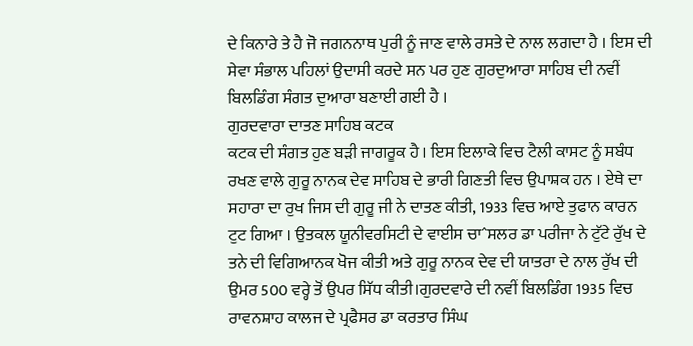ਦੇ ਕਿਨਾਰੇ ਤੇ ਹੈ ਜੋ ਜਗਨਨਾਥ ਪੁਰੀ ਨੂੰ ਜਾਣ ਵਾਲੇ ਰਸਤੇ ਦੇ ਨਾਲ ਲਗਦਾ ਹੈ । ਇਸ ਦੀ ਸੇਵਾ ਸੰਭਾਲ ਪਹਿਲਾਂ ਉਦਾਸੀ ਕਰਦੇ ਸਨ ਪਰ ਹੁਣ ਗੁਰਦੁਆਰਾ ਸਾਹਿਬ ਦੀ ਨਵੀਂ ਬਿਲਡਿੰਗ ਸੰਗਤ ਦੁਆਰਾ ਬਣਾਈ ਗਈ ਹੈ ।
ਗੁਰਦਵਾਰਾ ਦਾਤਣ ਸਾਹਿਬ ਕਟਕ
ਕਟਕ ਦੀ ਸੰਗਤ ਹੁਣ ਬੜੀ ਜਾਗਰੂਕ ਹੈ । ਇਸ ਇਲਾਕੇ ਵਿਚ ਟੈਲੀ ਕਾਸਟ ਨੂੰ ਸਬੰਧ ਰਖਣ ਵਾਲੇ ਗੁਰੂ ਨਾਨਕ ਦੇਵ ਸਾਹਿਬ ਦੇ ਭਾਰੀ ਗਿਣਤੀ ਵਿਚ ਉਪਾਸ਼ਕ ਹਨ । ਏਥੇ ਦਾ ਸਹਾਰਾ ਦਾ ਰੁਖ ਜਿਸ ਦੀ ਗੁਰੂ ਜੀ ਨੇ ਦਾਤਣ ਕੀਤੀ, 1933 ਵਿਚ ਆਏ ਤੁਫਾਨ ਕਾਰਨ ਟੁਟ ਗਿਆ । ਉਤਕਲ ਯੂਨੀਵਰਸਿਟੀ ਦੇ ਵਾਈਸ ਚਾˆਸਲਰ ਡਾ ਪਰੀਜਾ ਨੇ ਟੁੱਟੇ ਰੁੱਖ ਦੇ ਤਨੇ ਦੀ ਵਿਗਿਆਨਕ ਖੋਜ ਕੀਤੀ ਅਤੇ ਗੁਰੂ ਨਾਨਕ ਦੇਵ ਦੀ ਯਾਤਰਾ ਦੇ ਨਾਲ ਰੁੱਖ ਦੀ ਉਮਰ 500 ਵਰ੍ਹੇ ਤੋਂ ਉਪਰ ਸਿੱਧ ਕੀਤੀ।ਗੁਰਦਵਾਰੇ ਦੀ ਨਵੀਂ ਬਿਲਡਿੰਗ 1935 ਵਿਚ ਰਾਵਨਸ਼ਾਹ ਕਾਲਜ ਦੇ ਪ੍ਰਫੈਸਰ ਡਾ ਕਰਤਾਰ ਸਿੰਘ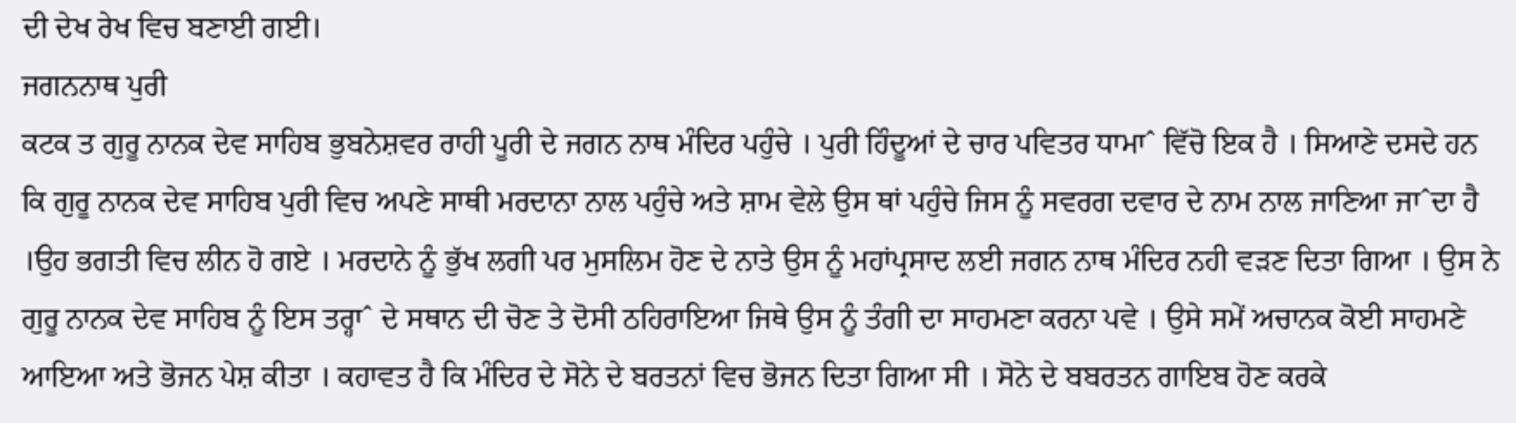ਦੀ ਦੇਖ ਰੇਖ ਵਿਚ ਬਣਾਈ ਗਈ।
ਜਗਨਨਾਥ ਪੁਰੀ
ਕਟਕ ਤ ਗੁਰੂ ਨਾਨਕ ਦੇਵ ਸਾਹਿਬ ਭੁਬਨੇਸ਼ਵਰ ਰਾਹੀ ਪੂਰੀ ਦੇ ਜਗਨ ਨਾਥ ਮੰਦਿਰ ਪਹੁੰਚੇ । ਪੁਰੀ ਹਿੰਦੂਆਂ ਦੇ ਚਾਰ ਪਵਿਤਰ ਧਾਮਾˆ ਵਿੱਚੋ ਇਕ ਹੈ । ਸਿਆਣੇ ਦਸਦੇ ਹਨ ਕਿ ਗੁਰੂ ਨਾਨਕ ਦੇਵ ਸਾਹਿਬ ਪੁਰੀ ਵਿਚ ਅਪਣੇ ਸਾਥੀ ਮਰਦਾਨਾ ਨਾਲ ਪਹੁੰਚੇ ਅਤੇ ਸ਼ਾਮ ਵੇਲੇ ਉਸ ਥਾਂ ਪਹੁੰਚੇ ਜਿਸ ਨੂੰ ਸਵਰਗ ਦਵਾਰ ਦੇ ਨਾਮ ਨਾਲ ਜਾਣਿਆ ਜਾˆਦਾ ਹੈ ।ਉਹ ਭਗਤੀ ਵਿਚ ਲੀਨ ਹੋ ਗਏ । ਮਰਦਾਨੇ ਨੂੰ ਭੁੱਖ ਲਗੀ ਪਰ ਮੁਸਲਿਮ ਹੋਣ ਦੇ ਨਾਤੇ ਉਸ ਨੂੰ ਮਹਾਂਪ੍ਰਸਾਦ ਲਈ ਜਗਨ ਨਾਥ ਮੰਦਿਰ ਨਹੀ ਵੜਣ ਦਿਤਾ ਗਿਆ । ਉਸ ਨੇ ਗੁਰੂ ਨਾਨਕ ਦੇਵ ਸਾਹਿਬ ਨੂੰ ਇਸ ਤਰ੍ਹਾˆ ਦੇ ਸਥਾਨ ਦੀ ਚੋਣ ਤੇ ਦੋਸੀ ਠਹਿਰਾਇਆ ਜਿਥੇ ਉਸ ਨੂੰ ਤੰਗੀ ਦਾ ਸਾਹਮਣਾ ਕਰਨਾ ਪਵੇ । ਉਸੇ ਸਮੇਂ ਅਚਾਨਕ ਕੋਈ ਸਾਹਮਣੇ ਆਇਆ ਅਤੇ ਭੋਜਨ ਪੇਸ਼ ਕੀਤਾ । ਕਹਾਵਤ ਹੈ ਕਿ ਮੰਦਿਰ ਦੇ ਸੋਨੇ ਦੇ ਬਰਤਨਾਂ ਵਿਚ ਭੋਜਨ ਦਿਤਾ ਗਿਆ ਸੀ । ਸੋਨੇ ਦੇ ਬਬਰਤਨ ਗਾਇਬ ਹੋਣ ਕਰਕੇ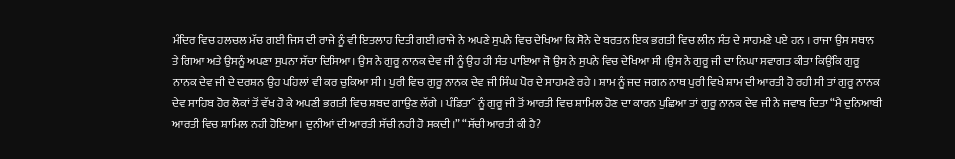ਮੰਦਿਰ ਵਿਚ ਹਲਚਲ ਮੱਚ ਗਈ ਜਿਸ ਦੀ ਰਾਜੇ ਨੂੰ ਵੀ ਇਤਲਾਹ ਦਿਤੀ ਗਈ।ਰਾਜੇ ਨੇ ਅਪਣੇ ਸੁਪਨੇ ਵਿਚ ਦੇਖਿਆ ਕਿ ਸੋਨੇ ਦੇ ਬਰਤਨ ਇਕ ਭਗਤੀ ਵਿਚ ਲੀਨ ਸੰਤ ਦੇ ਸਾਹਮਣੇ ਪਏ ਹਨ । ਰਾਜਾ ਉਸ ਸਥਾਨ ਤੇ ਗਿਆ ਅਤੇ ਉਸਨੂੰ ਅਪਣਾ ਸੁਪਨਾ ਸੱਚਾ ਦਿਸਿਆ। ਉਸ ਨੇ ਗੁਰੂ ਨਾਨਕ ਦੇਵ ਜੀ ਨੂੰ ਉਹ ਹੀ ਸੰਤ ਪਾਇਆ ਜੋ ਉਸ ਨੇ ਸੁਪਨੇ ਵਿਚ ਦੇਖਿਆ ਸੀ ।ਉਸ ਨੇ ਗੁਰੂ ਜੀ ਦਾ ਨਿਘਾ ਸਵਾਗਤ ਕੀਤਾ ਕਿਉਂਕਿ ਗੁਰੂ ਨਾਨਕ ਦੇਵ ਜੀ ਦੇ ਦਰਸ਼ਨ ਉਹ ਪਹਿਲਾਂ ਵੀ ਕਰ ਚੁਕਿਆ ਸੀ। ਪੁਰੀ ਵਿਚ ਗੁਰੂ ਨਾਨਕ ਦੇਵ ਜੀ ਸਿੰਘ ਪੋਰ ਦੇ ਸਾਹਮਣੇ ਰਹੇ । ਸ਼ਾਮ ਨੂੰ ਜਦ ਜਗਨ ਨਾਥ ਪੁਰੀ ਵਿਖੇ ਸ਼ਾਮ ਦੀ ਆਰਤੀ ਹੋ ਰਹੀ ਸੀ ਤਾਂ ਗੁਰੂ ਨਾਨਕ ਦੇਵ ਸਾਹਿਬ ਹੋਰ ਲੋਕਾਂ ਤੋਂ ਵੱਖ ਹੋ ਕੇ ਅਪਣੀ ਭਗਤੀ ਵਿਚ ਸ਼ਬਦ ਗਾਉਣ ਲੱਗੇ । ਪੰਡਿਤਾˆ ਨੂੰ ਗੁਰੂ ਜੀ ਤੋਂ ਆਰਤੀ ਵਿਚ ਸ਼ਾਮਿਲ ਹੋਣ ਦਾ ਕਾਰਨ ਪੁਛਿਆ ਤਾਂ ਗੁਰੂ ਨਾਨਕ ਦੇਵ ਜੀ ਨੇ ਜਵਾਬ ਦਿਤਾ “ਮੈ ਦੁਨਿਆਬੀ ਆਰਤੀ ਵਿਚ ਸ਼ਾਮਿਲ ਨਹੀ ਹੋਇਆ। ਦੁਨੀਆਂ ਦੀ ਆਰਤੀ ਸੱਚੀ ਨਹੀ ਹੋ ਸਕਦੀ।” “ਸੱਚੀ ਆਰਤੀ ਕੀ ਹੈ?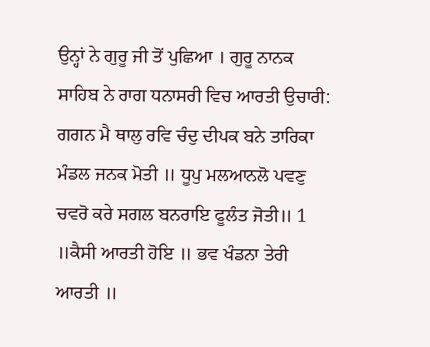ਉਨ੍ਹਾਂ ਨੇ ਗੁਰੂ ਜੀ ਤੋਂ ਪੁਛਿਆ । ਗੁਰੂ ਨਾਨਕ ਸਾਹਿਬ ਨੇ ਰਾਗ ਧਨਾਸਰੀ ਵਿਚ ਆਰਤੀ ਉਚਾਰੀ:
ਗਗਨ ਮੈ ਥਾਲੁ ਰਵਿ ਚੰਦੁ ਦੀਪਕ ਬਨੇ ਤਾਰਿਕਾ ਮੰਡਲ ਜਨਕ ਮੋਤੀ ॥ ਧੂਪੁ ਮਲਆਨਲੋ ਪਵਣੁ ਚਵਰੋ ਕਰੇ ਸਗਲ ਬਨਰਾਇ ਫੂਲੰਤ ਜੋਤੀ॥ 1 ॥ਕੈਸੀ ਆਰਤੀ ਹੋਇ ॥ ਭਵ ਖੰਡਨਾ ਤੇਰੀ ਆਰਤੀ ॥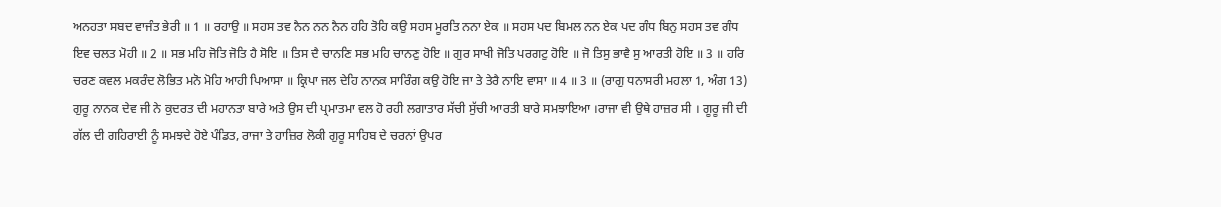ਅਨਹਤਾ ਸਬਦ ਵਾਜੰਤ ਭੇਰੀ ॥ 1 ॥ ਰਹਾਉ ॥ ਸਹਸ ਤਵ ਨੈਨ ਨਨ ਨੈਨ ਹਹਿ ਤੋਹਿ ਕਉ ਸਹਸ ਮੂਰਤਿ ਨਨਾ ਏਕ ॥ ਸਹਸ ਪਦ ਬਿਮਲ ਨਨ ਏਕ ਪਦ ਗੰਧ ਬਿਨੁ ਸਹਸ ਤਵ ਗੰਧ ਇਵ ਚਲਤ ਮੋਹੀ ॥ 2 ॥ ਸਭ ਮਹਿ ਜੋਤਿ ਜੋਤਿ ਹੈ ਸੋਇ ॥ ਤਿਸ ਦੈ ਚਾਨਣਿ ਸਭ ਮਹਿ ਚਾਨਣੁ ਹੋਇ ॥ ਗੁਰ ਸਾਖੀ ਜੋਤਿ ਪਰਗਟੁ ਹੋਇ ॥ ਜੋ ਤਿਸੁ ਭਾਵੈ ਸੁ ਆਰਤੀ ਹੋਇ ॥ 3 ॥ ਹਰਿ ਚਰਣ ਕਵਲ ਮਕਰੰਦ ਲੋਭਿਤ ਮਨੋ ਮੋਹਿ ਆਹੀ ਪਿਆਸਾ ॥ ਕ੍ਰਿਪਾ ਜਲ ਦੇਹਿ ਨਾਨਕ ਸਾਰਿੰਗ ਕਉ ਹੋਇ ਜਾ ਤੇ ਤੇਰੈ ਨਾਇ ਵਾਸਾ ॥ 4 ॥ 3 ॥ (ਰਾਗੁ ਧਨਾਸਰੀ ਮਹਲਾ 1, ਅੰਗ 13)
ਗੁਰੂ ਨਾਨਕ ਦੇਵ ਜੀ ਨੇ ਕੁਦਰਤ ਦੀ ਮਹਾਨਤਾ ਬਾਰੇ ਅਤੇ ਉਸ ਦੀ ਪ੍ਰਮਾਤਮਾ ਵਲ ਹੋ ਰਹੀ ਲਗਾਤਾਰ ਸੱਚੀ ਸੁੱਚੀ ਆਰਤੀ ਬਾਰੇ ਸਮਝਾਇਆ ।ਰਾਜਾ ਵੀ ਉਥੇ ਹਾਜ਼ਰ ਸੀ । ਗੂਰੂ ਜੀ ਦੀ ਗੱਲ ਦੀ ਗਹਿਰਾਈ ਨੂੰ ਸਮਝਦੇ ਹੋਏ ਪੰਡਿਤ, ਰਾਜਾ ਤੇ ਹਾਜ਼ਿਰ ਲੋਕੀ ਗੁਰੂ ਸਾਹਿਬ ਦੇ ਚਰਨਾਂ ਉਪਰ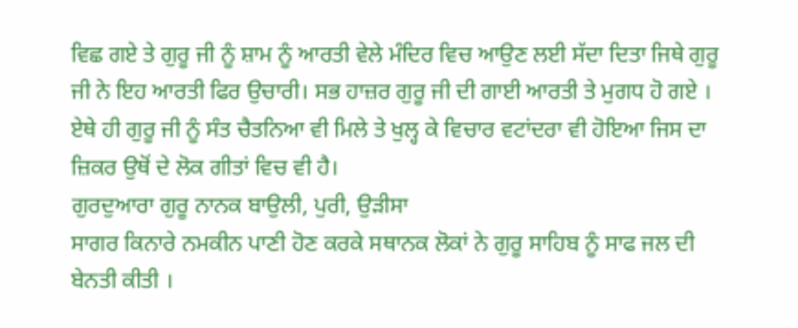ਵਿਛ ਗਏ ਤੇ ਗੁਰੂ ਜੀ ਨੂੰ ਸ਼ਾਮ ਨੂੰ ਆਰਤੀ ਵੇਲੇ ਮੰਦਿਰ ਵਿਚ ਆਉਣ ਲਈ ਸੱਦਾ ਦਿਤਾ ਜਿਥੇ ਗੁਰੂ ਜੀ ਨੇ ਇਹ ਆਰਤੀ ਫਿਰ ਉਚਾਰੀ। ਸਭ ਹਾਜ਼ਰ ਗੁਰੂ ਜੀ ਦੀ ਗਾਈ ਆਰਤੀ ਤੇ ਮੁਗਧ ਹੋ ਗਏ । ਏਥੇ ਹੀ ਗੁਰੂ ਜੀ ਨੂੰ ਸੰਤ ਚੈਤਨਿਆ ਵੀ ਮਿਲੇ ਤੇ ਖੁਲ੍ਹ ਕੇ ਵਿਚਾਰ ਵਟਾਂਦਰਾ ਵੀ ਹੋਇਆ ਜਿਸ ਦਾ ਜ਼ਿਕਰ ਉਥੋਂ ਦੇ ਲੋਕ ਗੀਤਾਂ ਵਿਚ ਵੀ ਹੈ।
ਗੁਰਦੁਆਰਾ ਗੁਰੂ ਨਾਨਕ ਬਾਉਲੀ, ਪੁਰੀ, ਉੜੀਸਾ
ਸਾਗਰ ਕਿਨਾਰੇ ਨਮਕੀਨ ਪਾਣੀ ਹੋਣ ਕਰਕੇ ਸਥਾਨਕ ਲੋਕਾਂ ਨੇ ਗੁਰੂ ਸਾਹਿਬ ਨੂੰ ਸਾਫ ਜਲ ਦੀ ਬੇਨਤੀ ਕੀਤੀ ।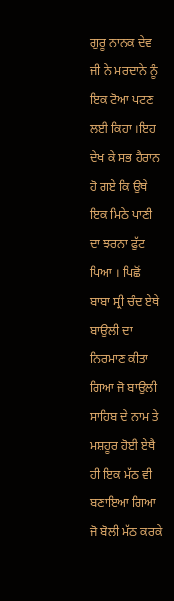ਗੁਰੂ ਨਾਨਕ ਦੇਵ ਜੀ ਨੇ ਮਰਦਾਨੇ ਨੂੰ ਇਕ ਟੋਆ ਪਟਣ ਲਈ ਕਿਹਾ ।ਇਹ ਦੇਖ ਕੇ ਸਭ ਹੈਰਾਨ ਹੋ ਗਏ ਕਿ ਉਥੇ ਇਕ ਮਿਠੇ ਪਾਣੀ ਦਾ ਝਰਨਾ ਫੁੱਟ ਪਿਆ । ਪਿਛੋਂ ਬਾਬਾ ਸ੍ਰੀ ਚੰਦ ਏਥੇ ਬਾਉਲੀ ਦਾ ਨਿਰਮਾਣ ਕੀਤਾ ਗਿਆ ਜੋ ਬਾਉਲੀ ਸਾਹਿਬ ਦੇ ਨਾਮ ਤੇ ਮਸ਼ਹੂਰ ਹੋਈ ਏਥੈ ਹੀ ਇਕ ਮੱਠ ਵੀ ਬਣਾਇਆ ਗਿਆ ਜੋ ਬੋਲੀ ਮੱਠ ਕਰਕੇ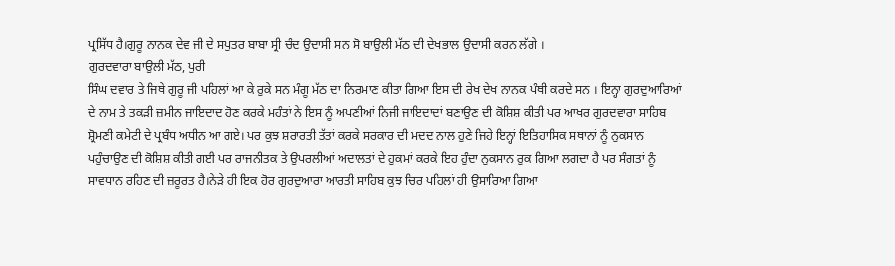ਪ੍ਰਸਿੱਧ ਹੈ।ਗੁਰੂ ਨਾਨਕ ਦੇਵ ਜੀ ਦੇ ਸਪੁਤਰ ਬਾਬਾ ਸ੍ਰੀ ਚੰਦ ਉਦਾਸੀ ਸਨ ਸੋ ਬਾਉਲੀ ਮੱਠ ਦੀ ਦੇਖਭਾਲ ਉਦਾਸੀ ਕਰਨ ਲੱਗੇ ।
ਗੁਰਦਵਾਰਾ ਬਾਉਲੀ ਮੱਠ, ਪੁਰੀ
ਸਿੰਘ ਦਵਾਰ ਤੇ ਜਿਥੇ ਗੁਰੂ ਜੀ ਪਹਿਲਾਂ ਆ ਕੇ ਰੁਕੇ ਸਨ ਮੰਗੂ ਮੱਠ ਦਾ ਨਿਰਮਾਣ ਕੀਤਾ ਗਿਆ ਇਸ ਦੀ ਰੇਖ ਦੇਖ ਨਾਨਕ ਪੰਥੀ ਕਰਦੇ ਸਨ । ਇਨ੍ਹਾ ਗੁਰਦੁਆਰਿਆਂ ਦੇ ਨਾਮ ਤੇ ਤਕੜੀ ਜ਼ਮੀਨ ਜਾਇਦਾਦ ਹੋਣ ਕਰਕੇ ਮਹੰਤਾਂ ਨੇ ਇਸ ਨੂੰ ਅਪਣੀਆਂ ਨਿਜੀ ਜਾਇਦਾਦਾਂ ਬਣਾਉਣ ਦੀ ਕੋਸ਼ਿਸ਼ ਕੀਤੀ ਪਰ ਆਖਰ ਗੁਰਦਵਾਰਾ ਸਾਹਿਬ ਸ਼੍ਰੋਮਣੀ ਕਮੇਟੀ ਦੇ ਪ੍ਰਬੰਧ ਅਧੀਨ ਆ ਗਏ। ਪਰ ਕੁਝ ਸ਼ਰਾਰਤੀ ਤੱਤਾਂ ਕਰਕੇ ਸਰਕਾਰ ਦੀ ਮਦਦ ਨਾਲ ਹੁਣੇ ਜਿਹੇ ਇਨ੍ਹਾਂ ਇਤਿਹਾਸਿਕ ਸਥਾਨਾਂ ਨੂੰ ਨੁਕਸਾਨ ਪਹੁੰਚਾਉਣ ਦੀ ਕੋਸ਼ਿਸ਼ ਕੀਤੀ ਗਈ ਪਰ ਰਾਜਨੀਤਕ ਤੇ ਉਪਰਲੀਆਂ ਅਦਾਲਤਾਂ ਦੇ ਹੁਕਮਾਂ ਕਰਕੇ ਇਹ ਹੁੰਦਾ ਨੁਕਸਾਨ ਰੁਕ ਗਿਆ ਲਗਦਾ ਹੈ ਪਰ ਸੰਗਤਾਂ ਨੂੰ ਸਾਵਧਾਨ ਰਹਿਣ ਦੀ ਜ਼ਰੂਰਤ ਹੈ।ਨੇੜੇ ਹੀ ਇਕ ਹੋਰ ਗੁਰਦੁਆਰਾ ਆਰਤੀ ਸਾਹਿਬ ਕੁਝ ਚਿਰ ਪਹਿਲਾਂ ਹੀ ਉਸਾਰਿਆ ਗਿਆ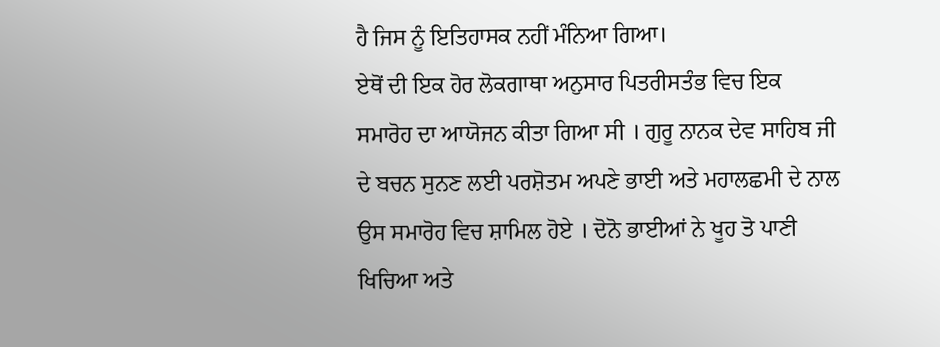ਹੈ ਜਿਸ ਨੂੰ ਇਤਿਹਾਸਕ ਨਹੀਂ ਮੰਨਿਆ ਗਿਆ।
ਏਥੋਂ ਦੀ ਇਕ ਹੋਰ ਲੋਕਗਾਥਾ ਅਨੁਸਾਰ ਪਿਤਰੀਸਤੰਭ ਵਿਚ ਇਕ ਸਮਾਰੋਹ ਦਾ ਆਯੋਜਨ ਕੀਤਾ ਗਿਆ ਸੀ । ਗੁਰੂ ਨਾਨਕ ਦੇਵ ਸਾਹਿਬ ਜੀ ਦੇ ਬਚਨ ਸੁਨਣ ਲਈ ਪਰਸ਼ੋਤਮ ਅਪਣੇ ਭਾਈ ਅਤੇ ਮਹਾਲਛਮੀ ਦੇ ਨਾਲ ਉਸ ਸਮਾਰੋਹ ਵਿਚ ਸ਼ਾਮਿਲ ਹੋਏ । ਦੋਨੋ ਭਾਈਆਂ ਨੇ ਖੂਹ ਤੋ ਪਾਣੀ ਖਿਚਿਆ ਅਤੇ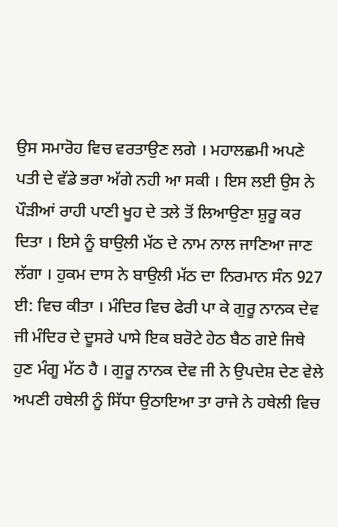ਉਸ ਸਮਾਰੋਹ ਵਿਚ ਵਰਤਾਉਣ ਲਗੇ । ਮਹਾਲਛਮੀ ਅਪਣੇ ਪਤੀ ਦੇ ਵੱਡੇ ਭਰਾ ਅੱਗੇ ਨਹੀ ਆ ਸਕੀ । ਇਸ ਲਈ ਉਸ ਨੇ ਪੌੜੀਆਂ ਰਾਹੀ ਪਾਣੀ ਖੂਹ ਦੇ ਤਲੇ ਤੋਂ ਲਿਆਉਣਾ ਸ਼ੁਰੂ ਕਰ ਦਿਤਾ । ਇਸੇ ਨੂੰ ਬਾਉਲੀ ਮੱਠ ਦੇ ਨਾਮ ਨਾਲ ਜਾਣਿਆ ਜਾਣ ਲੱਗਾ । ਹੁਕਮ ਦਾਸ ਨੇ ਬਾਉਲੀ ਮੱਠ ਦਾ ਨਿਰਮਾਨ ਸੰਨ 927 ਈ: ਵਿਚ ਕੀਤਾ । ਮੰਦਿਰ ਵਿਚ ਫੇਰੀ ਪਾ ਕੇ ਗੁਰੂ ਨਾਨਕ ਦੇਵ ਜੀ ਮੰਦਿਰ ਦੇ ਦੂਸਰੇ ਪਾਸੇ ਇਕ ਬਰੋਟੇ ਹੇਠ ਬੈਠ ਗਏ ਜਿਥੇ ਹੁਣ ਮੰਗੂ ਮੱਠ ਹੈ । ਗੁਰੂ ਨਾਨਕ ਦੇਵ ਜੀ ਨੇ ਉਪਦੇਸ਼ ਦੇਣ ਵੇਲੇ ਅਪਣੀ ਹਥੇਲੀ ਨੂੰ ਸਿੱਧਾ ਉਠਾਇਆ ਤਾ ਰਾਜੇ ਨੇ ਹਥੇਲੀ ਵਿਚ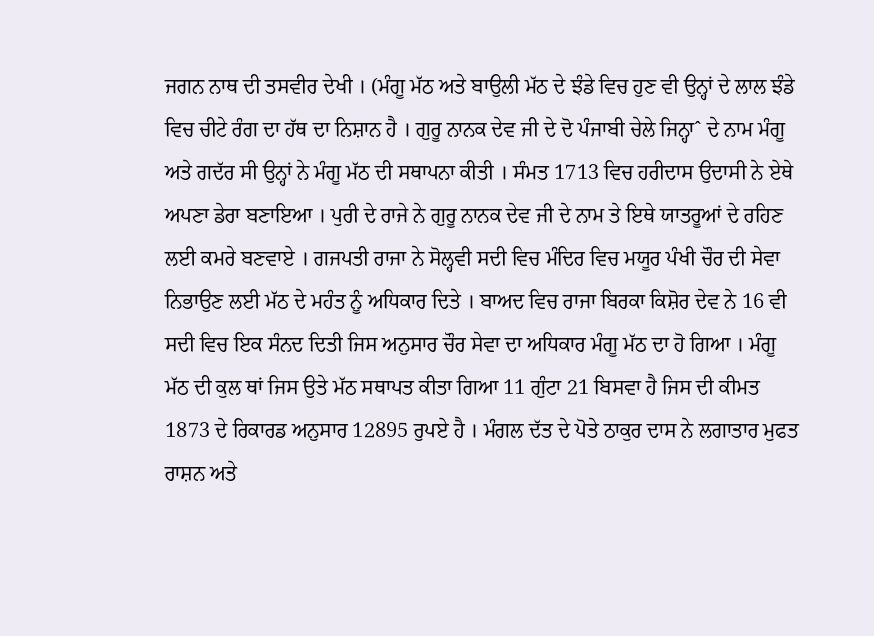ਜਗਨ ਨਾਥ ਦੀ ਤਸਵੀਰ ਦੇਖੀ । (ਮੰਗੂ ਮੱਠ ਅਤੇ ਬਾਉਲੀ ਮੱਠ ਦੇ ਝੰਡੇ ਵਿਚ ਹੁਣ ਵੀ ਉਨ੍ਹਾਂ ਦੇ ਲਾਲ ਝੰਡੇ ਵਿਚ ਚੀਟੇ ਰੰਗ ਦਾ ਹੱਥ ਦਾ ਨਿਸ਼ਾਨ ਹੈ । ਗੁਰੂ ਨਾਨਕ ਦੇਵ ਜੀ ਦੇ ਦੋ ਪੰਜਾਬੀ ਚੇਲੇ ਜਿਨ੍ਹਾˆ ਦੇ ਨਾਮ ਮੰਗੂ ਅਤੇ ਗਦੱਰ ਸੀ ਉਨ੍ਹਾਂ ਨੇ ਮੰਗੂ ਮੱਠ ਦੀ ਸਥਾਪਨਾ ਕੀਤੀ । ਸੰਮਤ 1713 ਵਿਚ ਹਰੀਦਾਸ ਉਦਾਸੀ ਨੇ ਏਥੇ ਅਪਣਾ ਡੇਰਾ ਬਣਾਇਆ । ਪੁਰੀ ਦੇ ਰਾਜੇ ਨੇ ਗੁਰੂ ਨਾਨਕ ਦੇਵ ਜੀ ਦੇ ਨਾਮ ਤੇ ਇਥੇ ਯਾਤਰੂਆਂ ਦੇ ਰਹਿਣ ਲਈ ਕਮਰੇ ਬਣਵਾਏ । ਗਜਪਤੀ ਰਾਜਾ ਨੇ ਸੋਲ੍ਹਵੀ ਸਦੀ ਵਿਚ ਮੰਦਿਰ ਵਿਚ ਮਯੂਰ ਪੰਖੀ ਚੌਰ ਦੀ ਸੇਵਾ ਨਿਭਾਉਣ ਲਈ ਮੱਠ ਦੇ ਮਹੰਤ ਨੂੰ ਅਧਿਕਾਰ ਦਿਤੇ । ਬਾਅਦ ਵਿਚ ਰਾਜਾ ਬਿਰਕਾ ਕਿਸ਼ੋਰ ਦੇਵ ਨੇ 16 ਵੀ ਸਦੀ ਵਿਚ ਇਕ ਸੰਨਦ ਦਿਤੀ ਜਿਸ ਅਨੁਸਾਰ ਚੌਰ ਸੇਵਾ ਦਾ ਅਧਿਕਾਰ ਮੰਗੂ ਮੱਠ ਦਾ ਹੋ ਗਿਆ । ਮੰਗੂ ਮੱਠ ਦੀ ਕੁਲ ਥਾਂ ਜਿਸ ਉਤੇ ਮੱਠ ਸਥਾਪਤ ਕੀਤਾ ਗਿਆ 11 ਗੁੰਟਾ 21 ਬਿਸਵਾ ਹੈ ਜਿਸ ਦੀ ਕੀਮਤ 1873 ਦੇ ਰਿਕਾਰਡ ਅਨੁਸਾਰ 12895 ਰੁਪਏ ਹੈ । ਮੰਗਲ ਦੱਤ ਦੇ ਪੋਤੇ ਠਾਕੁਰ ਦਾਸ ਨੇ ਲਗਾਤਾਰ ਮੁਫਤ ਰਾਸ਼ਨ ਅਤੇ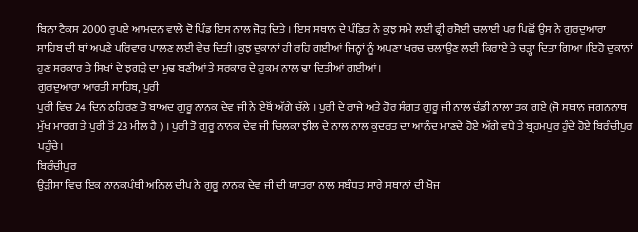ਬਿਨਾ ਟੈਕਸ 2000 ਰੁਪਏ ਆਮਦਨ ਵਾਲੇ ਦੋ ਪਿੰਡ ਇਸ ਨਾਲ ਜੋੜ ਦਿਤੇ । ਇਸ ਸਥਾਨ ਦੇ ਪੰਡਿਤ ਨੇ ਕੁਝ ਸਮੇ ਲਈ ਫ੍ਰੀ ਰਸੋਈ ਚਲਾਈ ਪਰ ਪਿਛੋਂ ਉਸ ਨੇ ਗੁਰਦੁਆਰਾ ਸਾਹਿਬ ਦੀ ਥਾਂ ਅਪਣੇ ਪਰਿਵਾਰ ਪਾਲਣ ਲਈ ਵੇਚ ਦਿਤੀ ।ਕੁਝ ਦੁਕਾਨਾਂ ਹੀ ਰਹਿ ਗਈਆਂ ਜਿਨ੍ਹਾਂ ਨੂੰ ਅਪਣਾ ਖਰਚ ਚਲਾਉਣ ਲਈ ਕਿਰਾਏ ਤੇ ਚੜ੍ਹਾ ਦਿਤਾ ਗਿਆ ।ਇਹੋ ਦੁਕਾਨਾਂ ਹੁਣ ਸਰਕਾਰ ਤੇ ਸਿਖਾਂ ਦੇ ਝਗੜੇ ਦਾ ਮੁਢ ਬਣੀਆਂ ਤੇ ਸਰਕਾਰ ਦੇ ਹੁਕਮ ਨਾਲ ਢਾ ਦਿਤੀਆਂ ਗਈਆਂ।
ਗੁਰਦੁਆਰਾ ਆਰਤੀ ਸਾਹਿਬ, ਪੁਰੀ
ਪੁਰੀ ਵਿਚ 24 ਦਿਨ ਠਹਿਰਣ ਤੋ ਬਾਅਦ ਗੁਰੂ ਨਾਨਕ ਦੇਵ ਜੀ ਨੇ ਏਥੋਂ ਅੱਗੇ ਚੱਲੇ । ਪੁਰੀ ਦੇ ਰਾਜੇ ਅਤੇ ਹੋਰ ਸੰਗਤ ਗੁਰੂ ਜੀ ਨਾਲ ਚੰਡੀ ਨਾਲਾ ਤਕ ਗਏ (ਜੋ ਸਥਾਨ ਜਗਨਨਾਥ ਮੁੱਖ ਮਾਰਗ ਤੇ ਪੁਰੀ ਤੋਂ 23 ਮੀਲ ਹੈ ) । ਪੁਰੀ ਤੋ ਗੁਰੂ ਨਾਨਕ ਦੇਵ ਜੀ ਚਿਲਕਾ ਝੀਲ ਦੇ ਨਾਲ ਨਾਲ ਕੁਦਰਤ ਦਾ ਆਨੰਦ ਮਾਣਦੇ ਹੋਏ ਅੱਗੇ ਵਧੇ ਤੇ ਬ੍ਰਹਮਪੁਰ ਹੁੰਦੇ ਹੋਏ ਬਿਰੰਚੀਪੁਰ ਪਹੁੰਚੇ।
ਬਿਰੰਚੀਪੁਰ
ਉੜੀਸਾ ਵਿਚ ਇਕ ਨਾਨਕਪੰਥੀ ਅਨਿਲ ਦੀਪ ਨੇ ਗੁਰੂ ਨਾਨਕ ਦੇਵ ਜੀ ਦੀ ਯਾਤਰਾ ਨਾਲ ਸਬੰਧਤ ਸਾਰੇ ਸਥਾਨਾਂ ਦੀ ਖੋਜ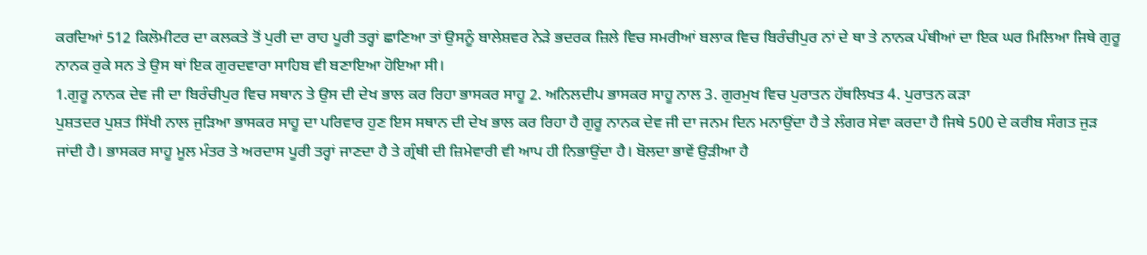ਕਰਦਿਆਂ 512 ਕਿਲੋਮੀਟਰ ਦਾ ਕਲਕਤੇ ਤੋਂ ਪੁਰੀ ਦਾ ਰਾਹ ਪੂਰੀ ਤਰ੍ਹਾਂ ਛਾਣਿਆ ਤਾਂ ਉਸਨੂੰ ਬਾਲੇਸ਼ਵਰ ਨੇੜੇ ਭਦਰਕ ਜ਼ਿਲੇ ਵਿਚ ਸਮਰੀਆਂ ਬਲਾਕ ਵਿਚ ਬਿਰੰਚੀਪੁਰ ਨਾਂ ਦੇ ਥਾ ਤੇ ਨਾਨਕ ਪੰਥੀਆਂ ਦਾ ਇਕ ਘਰ ਮਿਲਿਆ ਜਿਥੇ ਗੁਰੂ ਨਾਨਕ ਰੁਕੇ ਸਨ ਤੇ ਉਸ ਥਾਂ ਇਕ ਗੁਰਦਵਾਰਾ ਸਾਹਿਬ ਵੀ ਬਣਾਇਆ ਹੋਇਆ ਸੀ।
1.ਗੁਰੂ ਨਾਨਕ ਦੇਵ ਜੀ ਦਾ ਬਿਰੰਚੀਪੁਰ ਵਿਚ ਸਥਾਨ ਤੇ ਉਸ ਦੀ ਦੇਖ ਭਾਲ ਕਰ ਰਿਹਾ ਭਾਸਕਰ ਸਾਹੂ 2. ਅਨਿਲਦੀਪ ਭਾਸਕਰ ਸਾਹੂ ਨਾਲ 3. ਗੁਰਮੁਖ ਵਿਚ ਪੁਰਾਤਨ ਹੱਥਲਿਖਤ 4. ਪੁਰਾਤਨ ਕੜਾ
ਪੁਸ਼ਤਦਰ ਪੁਸ਼ਤ ਸਿੱਖੀ ਨਾਲ ਜੁੜਿਆ ਭਾਸਕਰ ਸਾਹੂ ਦਾ ਪਰਿਵਾਰ ਹੁਣ ਇਸ ਸਥਾਨ ਦੀ ਦੇਖ ਭਾਲ ਕਰ ਰਿਹਾ ਹੈ ਗੁਰੂ ਨਾਨਕ ਦੇਵ ਜੀ ਦਾ ਜਨਮ ਦਿਨ ਮਨਾਉਂਦਾ ਹੈ ਤੇ ਲੰਗਰ ਸੇਵਾ ਕਰਦਾ ਹੈ ਜਿਥੇ 500 ਦੇ ਕਰੀਬ ਸੰਗਤ ਜੁੜ ਜਾਂਦੀ ਹੈ। ਭਾਸਕਰ ਸਾਹੂ ਮੂਲ ਮੰਤਰ ਤੇ ਅਰਦਾਸ ਪੂਰੀ ਤਰ੍ਹਾਂ ਜਾਣਦਾ ਹੈ ਤੇ ਗ੍ਰੰਥੀ ਦੀ ਜ਼ਿਮੇਵਾਰੀ ਵੀ ਆਪ ਹੀ ਨਿਭਾਉਂਦਾ ਹੈ। ਬੋਲਦਾ ਭਾਵੇਂ ਉੜੀਆ ਹੈ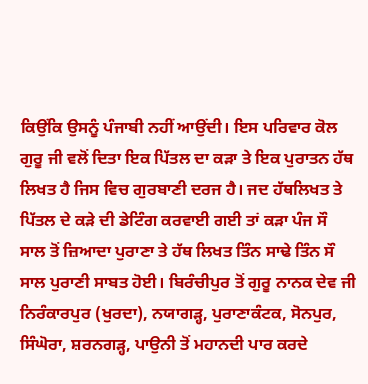ਕਿਉਂਕਿ ਉਸਨੂੰ ਪੰਜਾਬੀ ਨਹੀਂ ਆਉਂਦੀ। ਇਸ ਪਰਿਵਾਰ ਕੋਲ ਗੁਰੂ ਜੀ ਵਲੋਂ ਦਿਤਾ ਇਕ ਪਿੱਤਲ ਦਾ ਕੜਾ ਤੇ ਇਕ ਪੁਰਾਤਨ ਹੱਥ ਲਿਖਤ ਹੈ ਜਿਸ ਵਿਚ ਗੁਰਬਾਣੀ ਦਰਜ ਹੈ। ਜਦ ਹੱਥਲਿਖਤ ਤੇ ਪਿੱਤਲ ਦੇ ਕੜੇ ਦੀ ਡੇਟਿੰਗ ਕਰਵਾਈ ਗਈ ਤਾਂ ਕੜਾ ਪੰਜ ਸੌ ਸਾਲ ਤੋਂ ਜ਼ਿਆਦਾ ਪੁਰਾਣਾ ਤੇ ਹੱਥ ਲਿਖਤ ਤਿੰਨ ਸਾਢੇ ਤਿੰਨ ਸੌ ਸਾਲ ਪੁਰਾਣੀ ਸਾਬਤ ਹੋਈ। ਬਿਰੰਚੀਪੁਰ ਤੋਂ ਗੁਰੂ ਨਾਨਕ ਦੇਵ ਜੀ ਨਿਰੰਕਾਰਪੁਰ (ਖੁਰਦਾ), ਨਯਾਗੜ੍ਹ, ਪੁਰਾਣਾਕੰਟਕ, ਸੋਨਪੁਰ, ਸਿੰਘੋਰਾ, ਸ਼ਰਨਗੜ੍ਹ, ਪਾਉਨੀ ਤੋਂ ਮਹਾਨਦੀ ਪਾਰ ਕਰਦੇ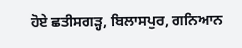ਹੋਏ ਛਤੀਸਗੜ੍ਹ, ਬਿਲਾਸਪੁਰ, ਗਨਿਆਨ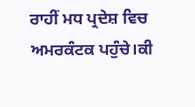ਰਾਹੀਂ ਮਧ ਪ੍ਰਦੇਸ਼ ਵਿਚ ਅਮਰਕੰਟਕ ਪਹੁੰਚੇ।ਕੀ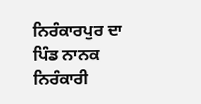ਨਿਰੰਕਾਰਪੁਰ ਦਾ ਪਿੰਡ ਨਾਨਕ ਨਿਰੰਕਾਰੀ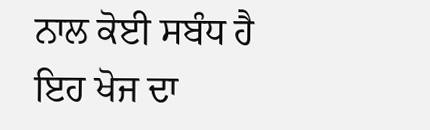ਨਾਲ ਕੋਈ ਸਬੰਧ ਹੈ ਇਹ ਖੋਜ ਦਾ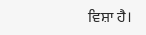ਵਿਸ਼ਾ ਹੈ।